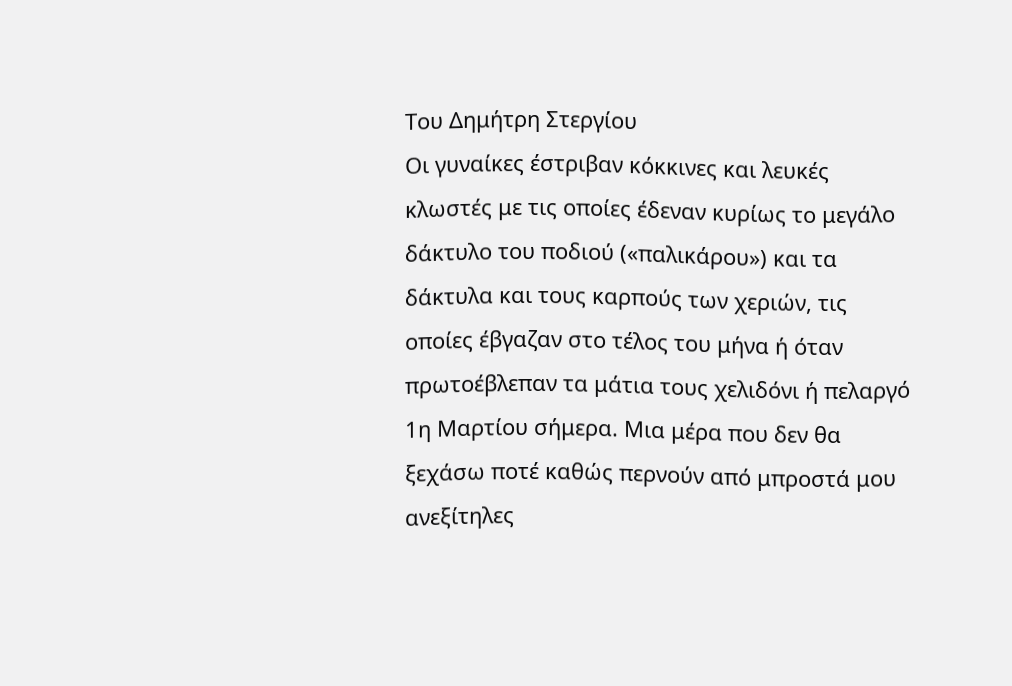Του Δημήτρη Στεργίου
Οι γυναίκες έστριβαν κόκκινες και λευκές κλωστές με τις οποίες έδεναν κυρίως το μεγάλο δάκτυλο του ποδιού («παλικάρου») και τα δάκτυλα και τους καρπούς των χεριών, τις οποίες έβγαζαν στο τέλος του μήνα ή όταν πρωτοέβλεπαν τα μάτια τους χελιδόνι ή πελαργό
1η Μαρτίου σήμερα. Μια μέρα που δεν θα ξεχάσω ποτέ καθώς περνούν από μπροστά μου ανεξίτηλες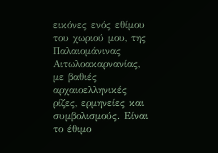εικόνες ενός εθίμου του χωριού μου, της Παλαιομάνινας Αιτωλοακαρνανίας, με βαθιές αρχαιοελληνικές ρίζες, ερμηνείες και συμβολισμούς. Είναι το έθιμο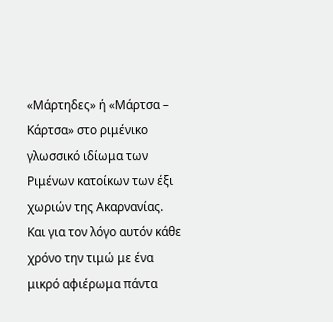«Μάρτηδες» ή «Μάρτσα – Κάρτσα» στο ριμένικο γλωσσικό ιδίωμα των Ριμένων κατοίκων των έξι χωριών της Ακαρνανίας. Και για τον λόγο αυτόν κάθε χρόνο την τιμώ με ένα μικρό αφιέρωμα πάντα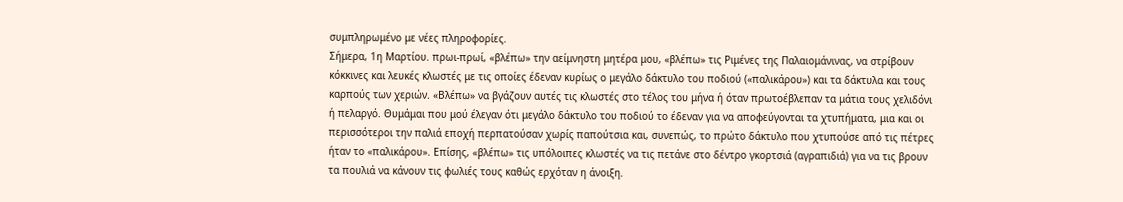συμπληρωμένο με νέες πληροφορίες.
Σήμερα, 1η Μαρτίου. πρωι-πρωί, «βλέπω» την αείμνηστη μητέρα μου, «βλέπω» τις Ριμένες της Παλαιομάνινας, να στρίβουν κόκκινες και λευκές κλωστές με τις οποίες έδεναν κυρίως ο μεγάλο δάκτυλο του ποδιού («παλικάρου») και τα δάκτυλα και τους καρπούς των χεριών. «Βλέπω» να βγάζουν αυτές τις κλωστές στο τέλος του μήνα ή όταν πρωτοέβλεπαν τα μάτια τους χελιδόνι ή πελαργό. Θυμάμαι που μού έλεγαν ότι μεγάλο δάκτυλο του ποδιού το έδεναν για να αποφεύγονται τα χτυπήματα, μια και οι περισσότεροι την παλιά εποχή περπατούσαν χωρίς παπούτσια και, συνεπώς, το πρώτο δάκτυλο που χτυπούσε από τις πέτρες ήταν το «παλικάρου». Επίσης, «βλέπω» τις υπόλοιπες κλωστές να τις πετάνε στο δέντρο γκορτσιά (αγραπιδιά) για να τις βρουν τα πουλιά να κάνουν τις φωλιές τους καθώς ερχόταν η άνοιξη.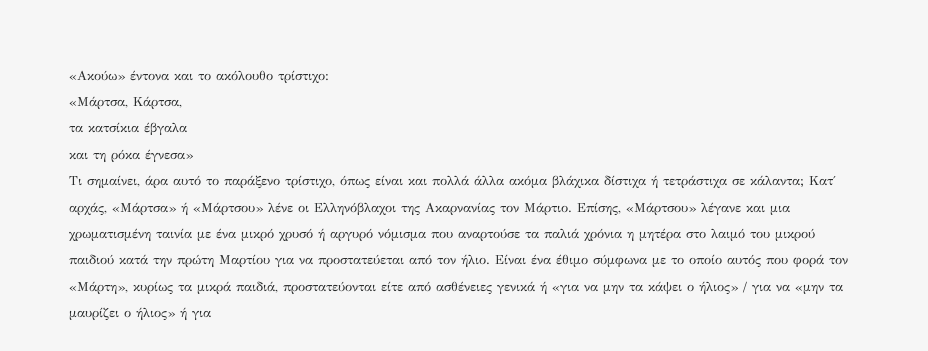«Ακούω» έντονα και το ακόλουθο τρίστιχο:
«Μάρτσα, Κάρτσα,
τα κατσίκια έβγαλα
και τη ρόκα έγνεσα»
Τι σημαίνει, άρα αυτό το παράξενο τρίστιχο, όπως είναι και πολλά άλλα ακόμα βλάχικα δίστιχα ή τετράστιχα σε κάλαντα; Κατ΄ αρχάς, «Μάρτσα» ή «Μάρτσου» λένε οι Ελληνόβλαχοι της Ακαρνανίας τον Μάρτιο. Επίσης, «Μάρτσου» λέγανε και μια χρωματισμένη ταινία με ένα μικρό χρυσό ή αργυρό νόμισμα που αναρτούσε τα παλιά χρόνια η μητέρα στο λαιμό του μικρού παιδιού κατά την πρώτη Μαρτίου για να προστατεύεται από τον ήλιο. Είναι ένα έθιμο σύμφωνα με το οποίο αυτός που φορά τον «Μάρτη», κυρίως τα μικρά παιδιά, προστατεύονται είτε από ασθένειες γενικά ή «για να μην τα κάψει ο ήλιος» / για να «μην τα μαυρίζει ο ήλιος» ή για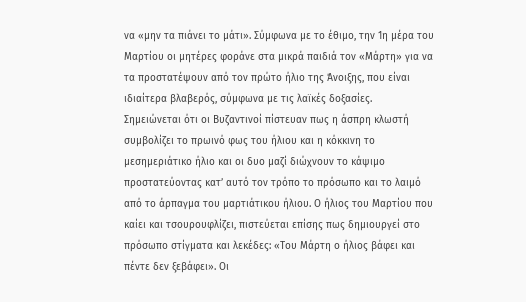να «μην τα πιάνει το μάτι». Σύμφωνα με το έθιμο, την 1η μέρα του Μαρτίου οι μητέρες φοράνε στα μικρά παιδιά τον «Μάρτη» για να τα προστατέψουν από τον πρώτο ήλιο της Άνοιξης, που είναι ιδιαίτερα βλαβερός, σύμφωνα με τις λαϊκές δοξασίες.
Σημειώνεται ότι οι Βυζαντινοί πίστευαν πως η άσπρη κλωστή συμβολίζει το πρωινό φως του ήλιου και η κόκκινη το μεσημεριάτικο ήλιο και οι δυο μαζί διώχνουν το κάψιμο προστατεύοντας κατ’ αυτό τον τρόπο το πρόσωπο και το λαιμό από το άρπαγμα του μαρτιάτικου ήλιου. Ο ήλιος του Μαρτίου που καίει και τσουρουφλίζει, πιστεύεται επίσης πως δημιουργεί στο πρόσωπο στίγματα και λεκέδες: «Του Μάρτη ο ήλιος βάφει και πέντε δεν ξεβάφει». Οι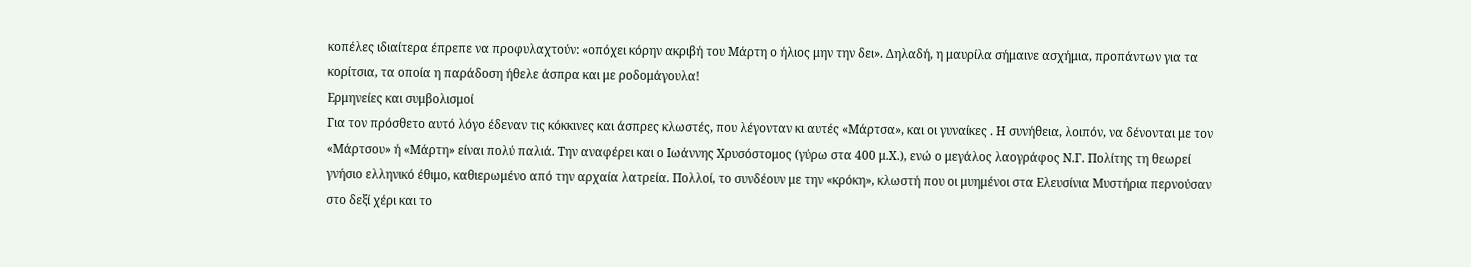κοπέλες ιδιαίτερα έπρεπε να προφυλαχτούν: «οπόχει κόρην ακριβή του Μάρτη ο ήλιος μην την δει». Δηλαδή, η μαυρίλα σήμαινε ασχήμια, προπάντων για τα κορίτσια, τα οποία η παράδοση ήθελε άσπρα και με ροδομάγουλα!
Ερμηνείες και συμβολισμοί
Για τον πρόσθετο αυτό λόγο έδεναν τις κόκκινες και άσπρες κλωστές, που λέγονταν κι αυτές «Μάρτσα», και οι γυναίκες . Η συνήθεια, λοιπόν, να δένονται με τον «Μάρτσου» ή «Μάρτη» είναι πολύ παλιά. Την αναφέρει και ο Ιωάννης Χρυσόστομος (γύρω στα 400 μ.Χ.), ενώ ο μεγάλος λαογράφος Ν.Γ. Πολίτης τη θεωρεί γνήσιο ελληνικό έθιμο, καθιερωμένο από την αρχαία λατρεία. Πολλοί, το συνδέουν με την «κρόκη», κλωστή που οι μυημένοι στα Ελευσίνια Μυστήρια περνούσαν στο δεξί χέρι και το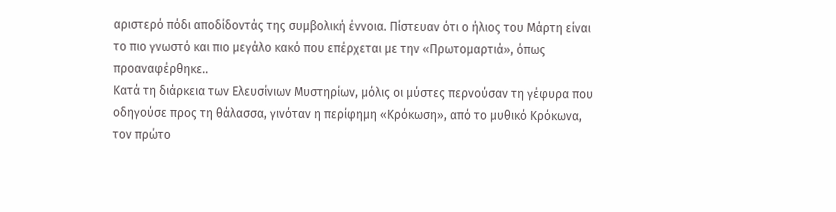αριστερό πόδι αποδίδοντάς της συμβολική έννοια. Πίστευαν ότι ο ήλιος του Μάρτη είναι το πιο γνωστό και πιο μεγάλο κακό που επέρχεται με την «Πρωτομαρτιά», όπως προαναφέρθηκε..
Κατά τη διάρκεια των Ελευσίνιων Μυστηρίων, μόλις οι μύστες περνούσαν τη γέφυρα που οδηγούσε προς τη θάλασσα, γινόταν η περίφημη «Κρόκωση», από το μυθικό Κρόκωνα, τον πρώτο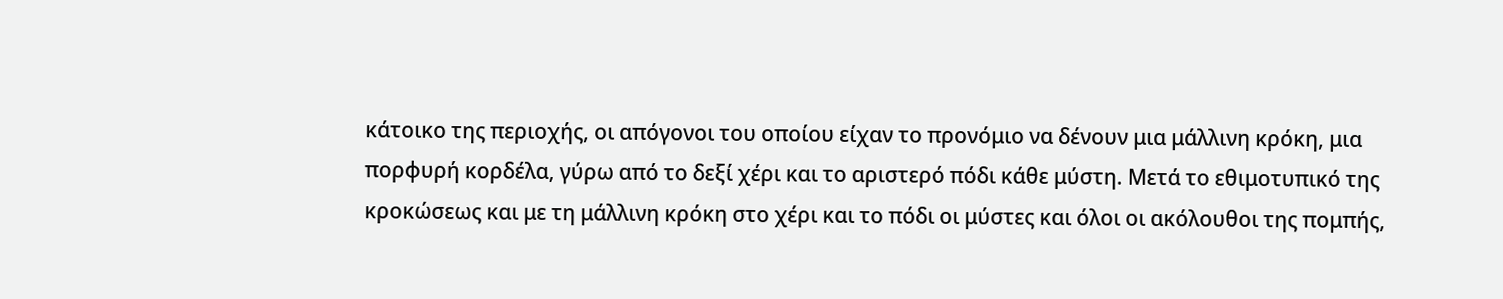κάτοικο της περιοχής, οι απόγονοι του οποίου είχαν το προνόμιο να δένουν μια μάλλινη κρόκη, μια πορφυρή κορδέλα, γύρω από το δεξί χέρι και το αριστερό πόδι κάθε μύστη. Μετά το εθιμοτυπικό της κροκώσεως και με τη μάλλινη κρόκη στο χέρι και το πόδι οι μύστες και όλοι οι ακόλουθοι της πομπής,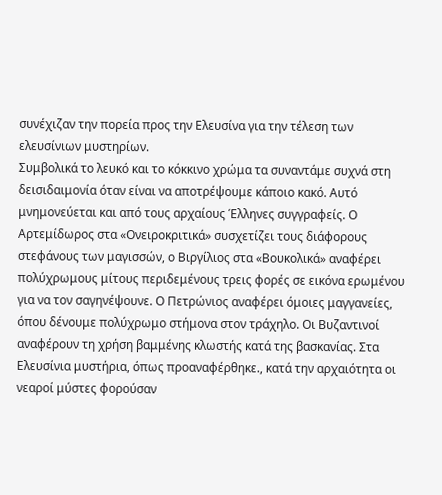συνέχιζαν την πορεία προς την Ελευσίνα για την τέλεση των ελευσίνιων μυστηρίων.
Συμβολικά το λευκό και το κόκκινο χρώμα τα συναντάμε συχνά στη δεισιδαιμονία όταν είναι να αποτρέψουμε κάποιο κακό. Αυτό μνημονεύεται και από τους αρχαίους Έλληνες συγγραφείς. Ο Αρτεμίδωρος στα «Ονειροκριτικά» συσχετίζει τους διάφορους στεφάνους των μαγισσών, ο Βιργίλιος στα «Βουκολικά» αναφέρει πολύχρωμους μίτους περιδεμένους τρεις φορές σε εικόνα ερωμένου για να τον σαγηνέψουνε. Ο Πετρώνιος αναφέρει όμοιες μαγγανείες, όπου δένουμε πολύχρωμο στήμονα στον τράχηλο. Οι Βυζαντινοί αναφέρουν τη χρήση βαμμένης κλωστής κατά της βασκανίας. Στα Ελευσίνια μυστήρια, όπως προαναφέρθηκε., κατά την αρχαιότητα οι νεαροί μύστες φορούσαν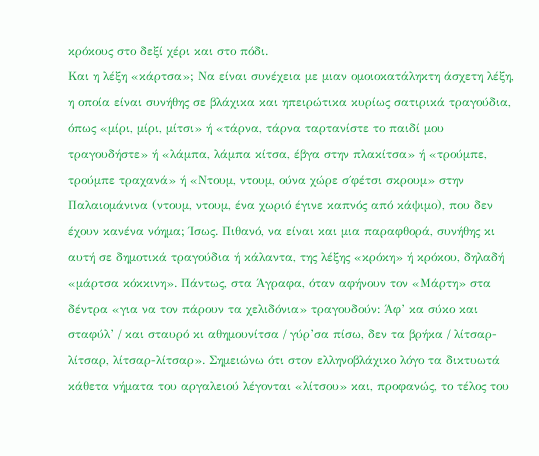κρόκους στο δεξί χέρι και στο πόδι.
Και η λέξη «κάρτσα»; Να είναι συνέχεια με μιαν ομοιοκατάληκτη άσχετη λέξη, η οποία είναι συνήθης σε βλάχικα και ηπειρώτικα κυρίως σατιρικά τραγούδια, όπως «μίρι, μίρι, μίτσι» ή «τάρνα, τάρνα ταρτανίστε το παιδί μου τραγουδήστε» ή «λάμπα, λάμπα κίτσα, έβγα στην πλακίτσα» ή «τρούμπε, τρούμπε τραχανά» ή «Ντουμ, ντουμ, ούνα χώρε σ΄φέτσι σκρουμ» στην Παλαιομάνινα (ντουμ, ντουμ, ένα χωριό έγινε καπνός από κάψιμο), που δεν έχουν κανένα νόημα; Ίσως. Πιθανό, να είναι και μια παραφθορά, συνήθης κι αυτή σε δημοτικά τραγούδια ή κάλαντα, της λέξης «κρόκη» ή κρόκου, δηλαδή «μάρτσα κόκκινη». Πάντως, στα Άγραφα, όταν αφήνουν τον «Μάρτη» στα δέντρα «για να τον πάρουν τα χελιδόνια» τραγουδούν: Άφ’ κα σύκο και σταφύλ’ / και σταυρό κι αθημουνίτσα / γύρ’σα πίσω, δεν τα βρήκα / λίτσαρ-λίτσαρ, λίτσαρ-λίτσαρ». Σημειώνω ότι στον ελληνοβλάχικο λόγο τα δικτυωτά κάθετα νήματα του αργαλειού λέγονται «λίτσου» και, προφανώς, το τέλος του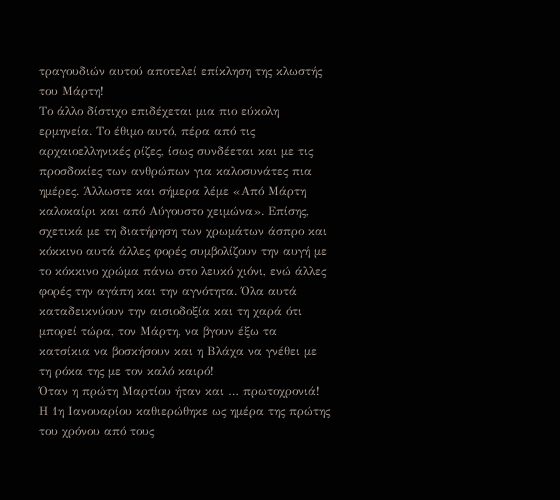τραγουδιών αυτού αποτελεί επίκληση της κλωστής του Μάρτη!
Το άλλο δίστιχο επιδέχεται μια πιο εύκολη ερμηνεία. Το έθιμο αυτό, πέρα από τις αρχαιοελληνικές ρίζες, ίσως συνδέεται και με τις προσδοκίες των ανθρώπων για καλοσυνάτες πια ημέρες. Άλλωστε και σήμερα λέμε «Από Μάρτη καλοκαίρι και από Αύγουστο χειμώνα». Επίσης, σχετικά με τη διατήρηση των χρωμάτων άσπρο και κόκκινο αυτά άλλες φορές συμβολίζουν την αυγή με το κόκκινο χρώμα πάνω στο λευκό χιόνι, ενώ άλλες φορές την αγάπη και την αγνότητα. Όλα αυτά καταδεικνύουν την αισιοδοξία και τη χαρά ότι μπορεί τώρα, τον Μάρτη, να βγουν έξω τα κατσίκια να βοσκήσουν και η Βλάχα να γνέθει με τη ρόκα της με τον καλό καιρό!
Όταν η πρώτη Μαρτίου ήταν και … πρωτοχρονιά!
Η 1η Ιανουαρίου καθιερώθηκε ως ημέρα της πρώτης του χρόνου από τους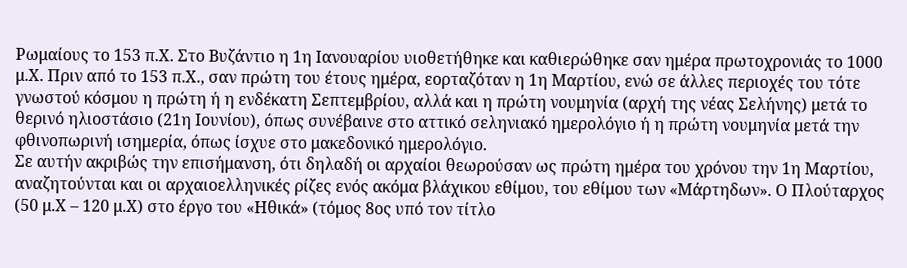Ρωμαίους το 153 π.Χ. Στο Βυζάντιο η 1η Ιανουαρίου υιοθετήθηκε και καθιερώθηκε σαν ημέρα πρωτοχρονιάς το 1000 μ.Χ. Πριν από το 153 π.Χ., σαν πρώτη του έτους ημέρα, εορταζόταν η 1η Μαρτίου, ενώ σε άλλες περιοχές του τότε γνωστού κόσμου η πρώτη ή η ενδέκατη Σεπτεμβρίου, αλλά και η πρώτη νουμηνία (αρχή της νέας Σελήνης) μετά το θερινό ηλιοστάσιο (21η Ιουνίου), όπως συνέβαινε στο αττικό σεληνιακό ημερολόγιο ή η πρώτη νουμηνία μετά την φθινοπωρινή ισημερία, όπως ίσχυε στο μακεδονικό ημερολόγιο.
Σε αυτήν ακριβώς την επισήμανση, ότι δηλαδή οι αρχαίοι θεωρούσαν ως πρώτη ημέρα του χρόνου την 1η Μαρτίου, αναζητούνται και οι αρχαιοελληνικές ρίζες ενός ακόμα βλάχικου εθίμου, του εθίμου των «Μάρτηδων». Ο Πλούταρχος (50 μ.Χ – 120 μ.Χ) στο έργο του «Ηθικά» (τόμος 8ος υπό τον τίτλο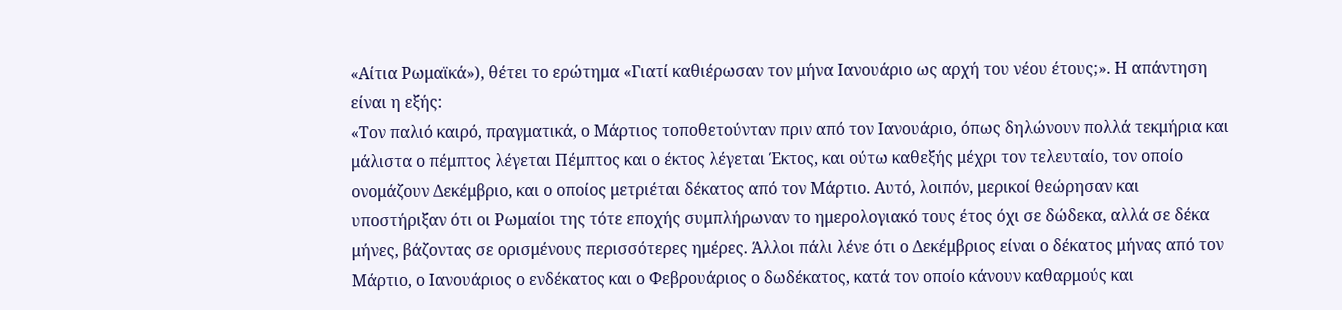«Αίτια Ρωμαϊκά»), θέτει το ερώτημα «Γιατί καθιέρωσαν τον μήνα Ιανουάριο ως αρχή του νέου έτους;». Η απάντηση είναι η εξής:
«Τον παλιό καιρό, πραγματικά, ο Μάρτιος τοποθετούνταν πριν από τον Ιανουάριο, όπως δηλώνουν πολλά τεκμήρια και μάλιστα ο πέμπτος λέγεται Πέμπτος και ο έκτος λέγεται Έκτος, και ούτω καθεξής μέχρι τον τελευταίο, τον οποίο ονομάζουν Δεκέμβριο, και ο οποίος μετριέται δέκατος από τον Μάρτιο. Αυτό, λοιπόν, μερικοί θεώρησαν και υποστήριξαν ότι οι Ρωμαίοι της τότε εποχής συμπλήρωναν το ημερολογιακό τους έτος όχι σε δώδεκα, αλλά σε δέκα μήνες, βάζοντας σε ορισμένους περισσότερες ημέρες. Άλλοι πάλι λένε ότι ο Δεκέμβριος είναι ο δέκατος μήνας από τον Μάρτιο, ο Ιανουάριος ο ενδέκατος και ο Φεβρουάριος ο δωδέκατος, κατά τον οποίο κάνουν καθαρμούς και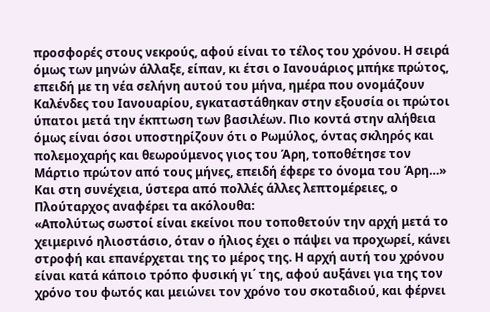προσφορές στους νεκρούς, αφού είναι το τέλος του χρόνου. Η σειρά όμως των μηνών άλλαξε, είπαν, κι έτσι ο Ιανουάριος μπήκε πρώτος, επειδή με τη νέα σελήνη αυτού του μήνα, ημέρα που ονομάζουν Καλένδες του Ιανουαρίου, εγκαταστάθηκαν στην εξουσία οι πρώτοι ύπατοι μετά την έκπτωση των βασιλέων. Πιο κοντά στην αλήθεια όμως είναι όσοι υποστηρίζουν ότι ο Ρωμύλος, όντας σκληρός και πολεμοχαρής και θεωρούμενος γιος του Άρη, τοποθέτησε τον Μάρτιο πρώτον από τους μήνες, επειδή έφερε το όνομα του Άρη…»
Και στη συνέχεια, ύστερα από πολλές άλλες λεπτομέρειες, ο Πλούταρχος αναφέρει τα ακόλουθα:
«Απολύτως σωστοί είναι εκείνοι που τοποθετούν την αρχή μετά το χειμερινό ηλιοστάσιο, όταν ο ήλιος έχει ο πάψει να προχωρεί, κάνει στροφή και επανέρχεται της το μέρος της. Η αρχή αυτή του χρόνου είναι κατά κάποιο τρόπο φυσική γι΄ της, αφού αυξάνει για της τον χρόνο του φωτός και μειώνει τον χρόνο του σκοταδιού, και φέρνει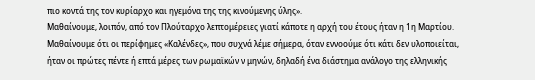πιο κοντά της τον κυρίαρχο και ηγεμόνα της της κινούμενης ύλης».
Μαθαίνουμε, λοιπόν, από τον Πλούταρχο λεπτομέρειες γιατί κάποτε η αρχή του έτους ήταν η 1η Μαρτίου. Μαθαίνουμε ότι οι περίφημες «Καλένδες», που συχνά λέμε σήμερα, όταν εννοούμε ότι κάτι δεν υλοποιείται, ήταν οι πρώτες πέντε ή επτά μέρες των ρωμαϊκών ν μηνών, δηλαδή ένα διάστημα ανάλογο της ελληνικής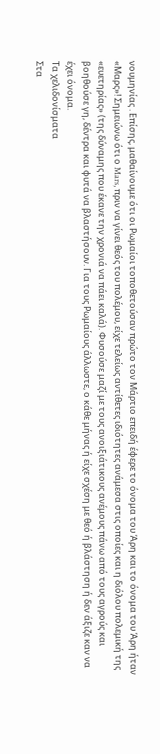νουμηνίας . Επίσης, μαθαίνουμε ότι οι Ρωμαίοι τοποθετούσαν πρώτο τον Μάρτιο επειδή έφερε το όνομα του Άρη και το όνομα του Άρη ήταν «Μαρς»! Σημειώνω ότι ο Mars, πριν να γίνει θεός του πολέμου, είχε τελείως αντίθετες ιδιότητες ανάμεσα στις οποίες και η διόλου πολεμική της «ευετηρίας» (της δύναμης που έκανε την χρονιά να πάει καλά). Φυσούσε μαζί με τους ανοιξιάτικους ανέμους πάνω από τους αγρούς και βοηθούσε γη, δέντρα και φυτά να βλαστήσουν. Για τους Ρωμαίους άλλωστε, ο κάθε μήνας ή είχε σχέση με θεό ή βλάστηση ή δεν άξιζε καν να έχει όνομα.
Τα χελιδονίσματα
Στα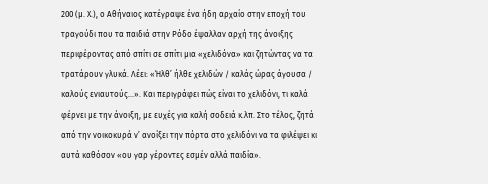200 (μ. Χ.), ο Αθήναιος κατέγραψε ένα ήδη αρχαίο στην εποχή του τραγούδι που τα παιδιά στην Ρόδο έψαλλαν αρχή της άνοιξης περιφέροντας από σπίτι σε σπίτι μια «χελιδόνα» και ζητώντας να τα τρατάρουν γλυκά. Λέει: «Ήλθ’ ήλθε χελιδών / καλάς ώρας άγουσα / καλούς ενιαυτούς…». Και περιγράφει πώς είναι το χελιδόνι, τι καλά φέρνει με την άνοιξη, με ευχές για καλή σοδειά κ.λπ. Στο τέλος, ζητά από την νοικοκυρά ν’ ανοίξει την πόρτα στο χελιδόνι να τα φιλέψει κι αυτά καθόσον «ου γαρ γέροντες εσμέν αλλά παιδία».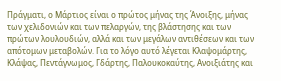Πράγματι, ο Μάρτιος είναι ο πρώτος μήνας της Άνοιξης, μήνας των χελιδονιών και των πελαργών, της βλάστησης και των πρώτων λουλουδιών, αλλά και των μεγάλων αντιθέσεων και των απότομων μεταβολών. Για το λόγο αυτό λέγεται Κλαψομάρτης, Κλάψας, Πεντάγνωμος, Γδάρτης, Παλουκοκαύτης, Ανοιξιάτης και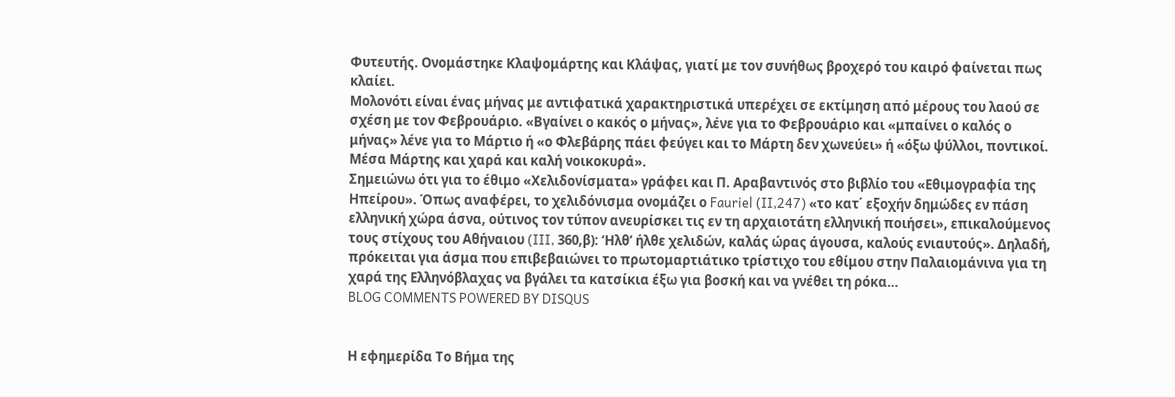Φυτευτής. Ονομάστηκε Κλαψομάρτης και Κλάψας, γιατί με τον συνήθως βροχερό του καιρό φαίνεται πως κλαίει.
Μολονότι είναι ένας μήνας με αντιφατικά χαρακτηριστικά υπερέχει σε εκτίμηση από μέρους του λαού σε σχέση με τον Φεβρουάριο. «Βγαίνει ο κακός ο μήνας», λένε για το Φεβρουάριο και «μπαίνει ο καλός ο μήνας» λένε για το Μάρτιο ή «ο Φλεβάρης πάει φεύγει και το Μάρτη δεν χωνεύει» ή «όξω ψύλλοι, ποντικοί. Μέσα Μάρτης και χαρά και καλή νοικοκυρά».
Σημειώνω ότι για το έθιμο «Χελιδονίσματα» γράφει και Π. Αραβαντινός στο βιβλίο του «Εθιμογραφία της Ηπείρου». Όπως αναφέρει, το χελιδόνισμα ονομάζει ο Fauriel (II,247) «το κατ΄ εξοχήν δημώδες εν πάση ελληνική χώρα άσνα, ούτινος τον τύπον ανευρίσκει τις εν τη αρχαιοτάτη ελληνική ποιήσει», επικαλούμενος τους στίχους του Αθήναιου (III, 360,β): ‘Ηλθ’ ήλθε χελιδών, καλάς ώρας άγουσα, καλούς ενιαυτούς». Δηλαδή, πρόκειται για άσμα που επιβεβαιώνει το πρωτομαρτιάτικο τρίστιχο του εθίμου στην Παλαιομάνινα για τη χαρά της Ελληνόβλαχας να βγάλει τα κατσίκια έξω για βοσκή και να γνέθει τη ρόκα…
BLOG COMMENTS POWERED BY DISQUS


Η εφημερίδα Το Βήμα της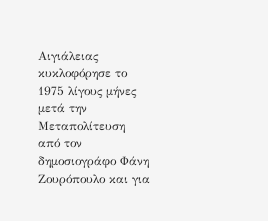Αιγιάλειας κυκλοφόρησε το 1975 λίγους μήνες μετά την Μεταπολίτευση από τον δημοσιογράφο Φάνη Ζουρόπουλο και για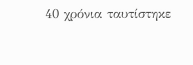40 χρόνια ταυτίστηκε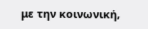με την κοινωνική,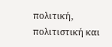πολιτική, πολιτιστική και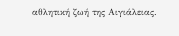αθλητική ζωή της Αιγιάλειας.